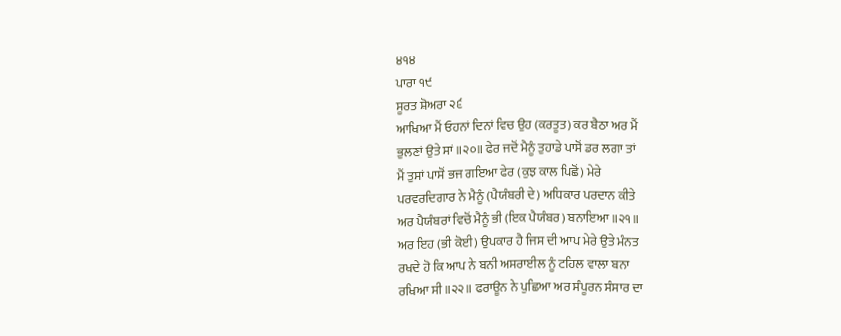੪੧੪
ਪਾਰਾ ੧੯
ਸੂਰਤ ਸ਼ੋਅਰਾ ੨੬
ਆਖਿਆ ਮੈਂ ਓਹਨਾਂ ਦਿਨਾਂ ਵਿਚ ਉਹ (ਕਰਤੂਤ) ਕਰ ਬੈਠਾ ਅਰ ਮੈਂ
ਭੁਲਣਾਂ ਉਤੇ ਸਾਂ ॥੨੦॥ ਫੇਰ ਜਦੋਂ ਮੈਨੂੰ ਤੁਹਾਡੇ ਪਾਸੋਂ ਡਰ ਲਗਾ ਤਾਂ
ਮੈਂ ਤੁਸਾਂ ਪਾਸੋਂ ਭਜ ਗਇਆ ਫੇਰ (ਕੁਝ ਕਾਲ ਪਿਛੋਂ) ਮੇਰੇ
ਪਰਵਰਦਿਗਾਰ ਨੇ ਮੈਨੂੰ (ਪੈਯੰਬਰੀ ਦੇ) ਅਧਿਕਾਰ ਪਰਦਾਨ ਕੀਤੇ
ਅਰ ਪੈਯੰਬਰਾਂ ਵਿਚੋਂ ਮੈਨੂੰ ਭੀ (ਇਕ ਪੈਯੰਬਰ) ਬਨਾਇਆ ॥੨੧॥
ਅਰ ਇਹ (ਭੀ ਕੋਈ) ਉਪਕਾਰ ਹੈ ਜਿਸ ਦੀ ਆਪ ਮੇਰੇ ਉਤੇ ਮੰਨਤ
ਰਖਦੇ ਹੋ ਕਿ ਆਪ ਨੇ ਬਨੀ ਅਸਰਾਈਲ ਨੂੰ ਟਹਿਲ ਵਾਲਾ ਬਨਾ
ਰਖਿਆ ਸੀ ॥੨੨॥ ਫਰਾਊਨ ਨੇ ਪੁਛਿਆ ਅਰ ਸੰਪੂਰਨ ਸੰਸਾਰ ਦਾ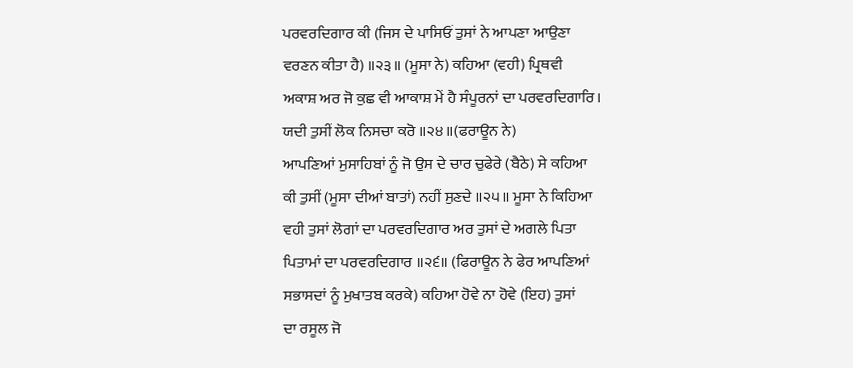ਪਰਵਰਦਿਗਾਰ ਕੀ (ਜਿਸ ਦੇ ਪਾਸਿਓਂ ਤੁਸਾਂ ਨੇ ਆਪਣਾ ਆਉਣਾ
ਵਰਣਨ ਕੀਤਾ ਹੈ) ॥੨੩॥ (ਮੂਸਾ ਨੇ) ਕਹਿਆ (ਵਹੀ) ਪ੍ਰਿਥਵੀ
ਅਕਾਸ਼ ਅਰ ਜੋ ਕੁਛ ਵੀ ਆਕਾਸ਼ ਮੇਂ ਹੈ ਸੰਪੂਰਨਾਂ ਦਾ ਪਰਵਰਦਿਗਾਰਿ।
ਯਦੀ ਤੁਸੀਂ ਲੋਕ ਨਿਸਚਾ ਕਰੋ ॥੨੪॥(ਫਰਾਊਨ ਨੇ)
ਆਪਣਿਆਂ ਮੁਸਾਹਿਬਾਂ ਨੂੰ ਜੋ ਉਸ ਦੇ ਚਾਰ ਚੁਫੇਰੇ (ਬੈਠੇ) ਸੇ ਕਹਿਆ
ਕੀ ਤੁਸੀਂ (ਮੂਸਾ ਦੀਆਂ ਬਾਤਾਂ) ਨਹੀਂ ਸੁਣਦੇ ॥੨੫॥ ਮੂਸਾ ਨੇ ਕਿਹਿਆ
ਵਹੀ ਤੁਸਾਂ ਲੋਗਾਂ ਦਾ ਪਰਵਰਦਿਗਾਰ ਅਰ ਤੁਸਾਂ ਦੇ ਅਗਲੇ ਪਿਤਾ
ਪਿਤਾਮਾਂ ਦਾ ਪਰਵਰਦਿਗਾਰ ॥੨੬॥ (ਫਿਰਾਊਨ ਨੇ ਫੇਰ ਆਪਣਿਆਂ
ਸਭਾਸਦਾਂ ਨੂੰ ਮੁਖਾਤਬ ਕਰਕੇ) ਕਹਿਆ ਹੋਵੇ ਨਾ ਹੋਵੇ (ਇਹ) ਤੁਸਾਂ
ਦਾ ਰਸੂਲ ਜੋ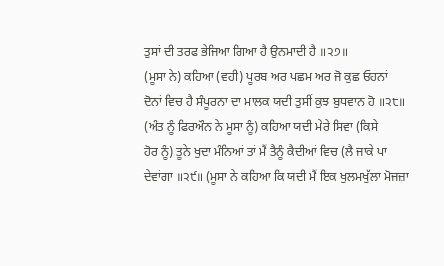ਤੁਸਾਂ ਦੀ ਤਰਫ ਭੇਜਿਆ ਗਿਆ ਹੈ ਉਨਮਾਦੀ ਹੈ ॥੨੭॥
(ਮੂਸਾ ਨੇ) ਕਹਿਆ (ਵਹੀ) ਪੂਰਬ ਅਰ ਪਛਮ ਅਰ ਜੋ ਕੁਛ ਓਹਨਾਂ
ਦੋਨਾਂ ਵਿਚ ਹੈ ਸੰਪੂਰਨਾ ਦਾ ਮਾਲਕ ਯਦੀ ਤੁਸੀਂ ਕੁਝ ਬੁਧਵਾਨ ਹੋ ॥੨੮॥
(ਅੰਤ ਨੂੰ ਫਿਰਔਨ ਨੇ ਮੂਸਾ ਨੂੰ) ਕਹਿਆ ਯਦੀ ਮੇਰੇ ਸਿਵਾ (ਕਿਸੇ
ਹੋਰ ਨੂੰ) ਤੂਨੇ ਖੁਦਾ ਮੰਨਿਆਂ ਤਾਂ ਮੈਂ ਤੈਨੂੰ ਕੈਦੀਆਂ ਵਿਚ (ਲੈ ਜਾਕੇ ਪਾ
ਦੇਵਾਂਗਾ ॥੨੯॥ (ਮੂਸਾ ਨੇ ਕਹਿਆ ਕਿ ਯਦੀ ਮੈਂ ਇਕ ਖੁਲਮਖੁੱਲਾ ਮੋਜਜ਼ਾ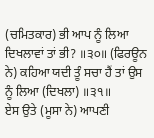(ਚਮਿਤਕਾਰ) ਭੀ ਆਪ ਨੂੰ ਲਿਆ ਦਿਖਲਾਵਾਂ ਤਾਂ ਭੀ? ॥੩੦॥ (ਫਿਰਊਨ
ਨੇ) ਕਹਿਆ ਯਦੀ ਤੂੰ ਸਚਾ ਹੈਂ ਤਾਂ ਉਸ ਨੂੰ ਲਿਆ (ਦਿਖਲਾ) ॥੩੧॥
ਏਸ ਉਤੇ (ਮੂਸਾ ਨੇ) ਆਪਣੀ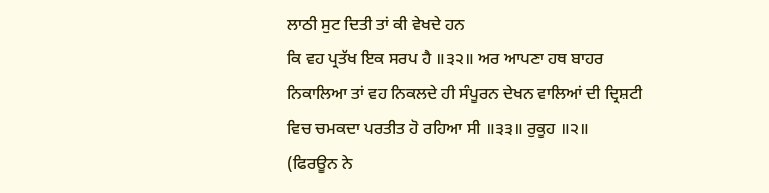ਲਾਠੀ ਸੁਟ ਦਿਤੀ ਤਾਂ ਕੀ ਵੇਖਦੇ ਹਨ
ਕਿ ਵਹ ਪ੍ਰਤੱਖ ਇਕ ਸਰਪ ਹੈ ॥੩੨॥ ਅਰ ਆਪਣਾ ਹਥ ਬਾਹਰ
ਨਿਕਾਲਿਆ ਤਾਂ ਵਹ ਨਿਕਲਦੇ ਹੀ ਸੰਪੂਰਨ ਦੇਖਨ ਵਾਲਿਆਂ ਦੀ ਦ੍ਰਿਸ਼ਟੀ
ਵਿਚ ਚਮਕਦਾ ਪਰਤੀਤ ਹੋ ਰਹਿਆ ਸੀ ॥੩੩॥ ਰੁਕੂਹ ॥੨॥
(ਫਿਰਊਨ ਨੇ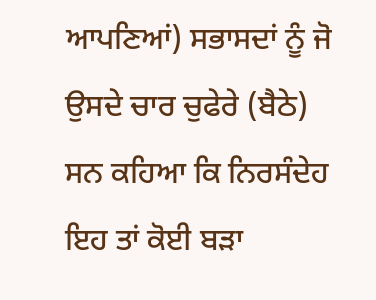ਆਪਣਿਆਂ) ਸਭਾਸਦਾਂ ਨੂੰ ਜੋ ਉਸਦੇ ਚਾਰ ਚੁਫੇਰੇ (ਬੈਠੇ) ਸਨ ਕਹਿਆ ਕਿ ਨਿਰਸੰਦੇਹ ਇਹ ਤਾਂ ਕੋਈ ਬੜਾ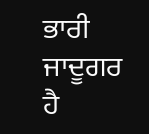ਭਾਰੀ ਜਾਦੂਗਰ ਹੈ